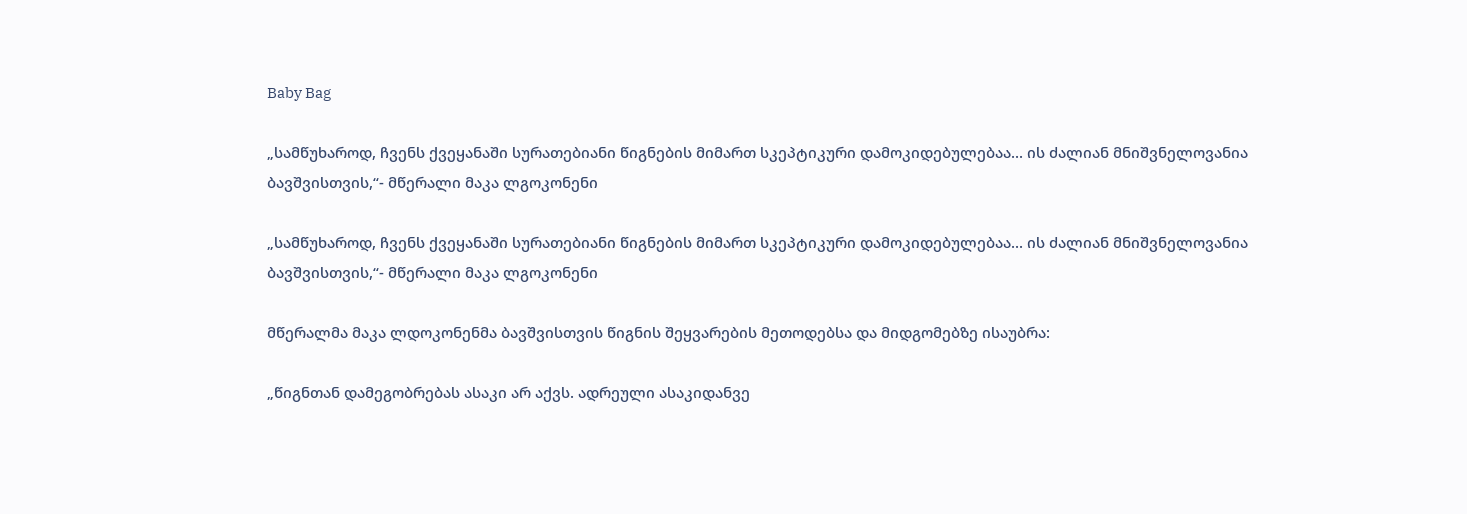Baby Bag

„სამწუხაროდ, ჩვენს ქვეყანაში სურათებიანი წიგნების მიმართ სკეპტიკური დამოკიდებულებაა... ის ძალიან მნიშვნელოვანია ბავშვისთვის,“- მწერალი მაკა ლგოკონენი

„სამწუხაროდ, ჩვენს ქვეყანაში სურათებიანი წიგნების მიმართ სკეპტიკური დამოკიდებულებაა... ის ძალიან მნიშვნელოვანია ბავშვისთვის,“- მწერალი მაკა ლგოკონენი

მწერალმა მაკა ლდოკონენმა ბავშვისთვის წიგნის შეყვარების მეთოდებსა და მიდგომებზე ისაუბრა:

„წიგნთან დამეგობრებას ასაკი არ აქვს. ადრეული ასაკიდანვე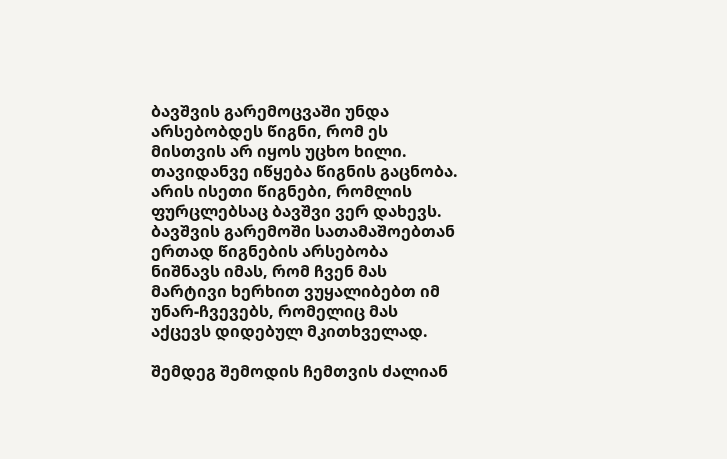ბავშვის გარემოცვაში უნდა არსებობდეს წიგნი, რომ ეს მისთვის არ იყოს უცხო ხილი. თავიდანვე იწყება წიგნის გაცნობა. არის ისეთი წიგნები, რომლის ფურცლებსაც ბავშვი ვერ დახევს. ბავშვის გარემოში სათამაშოებთან ერთად წიგნების არსებობა ნიშნავს იმას, რომ ჩვენ მას მარტივი ხერხით ვუყალიბებთ იმ უნარ-ჩვევებს, რომელიც მას აქცევს დიდებულ მკითხველად.

შემდეგ შემოდის ჩემთვის ძალიან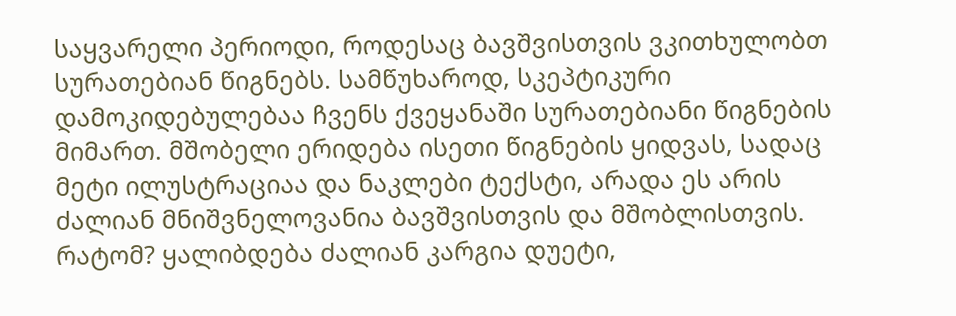საყვარელი პერიოდი, როდესაც ბავშვისთვის ვკითხულობთ სურათებიან წიგნებს. სამწუხაროდ, სკეპტიკური დამოკიდებულებაა ჩვენს ქვეყანაში სურათებიანი წიგნების მიმართ. მშობელი ერიდება ისეთი წიგნების ყიდვას, სადაც მეტი ილუსტრაციაა და ნაკლები ტექსტი, არადა ეს არის ძალიან მნიშვნელოვანია ბავშვისთვის და მშობლისთვის. რატომ? ყალიბდება ძალიან კარგია დუეტი,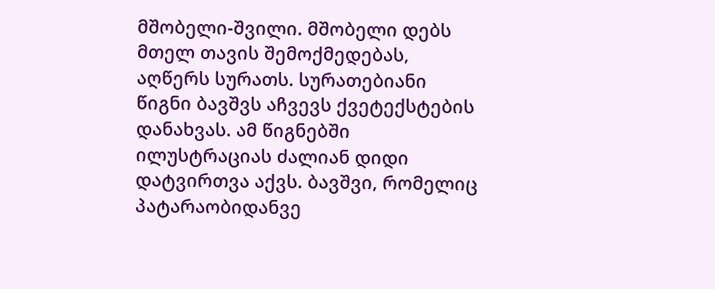მშობელი-შვილი. მშობელი დებს მთელ თავის შემოქმედებას, აღწერს სურათს. სურათებიანი წიგნი ბავშვს აჩვევს ქვეტექსტების დანახვას. ამ წიგნებში ილუსტრაციას ძალიან დიდი დატვირთვა აქვს. ბავშვი, რომელიც პატარაობიდანვე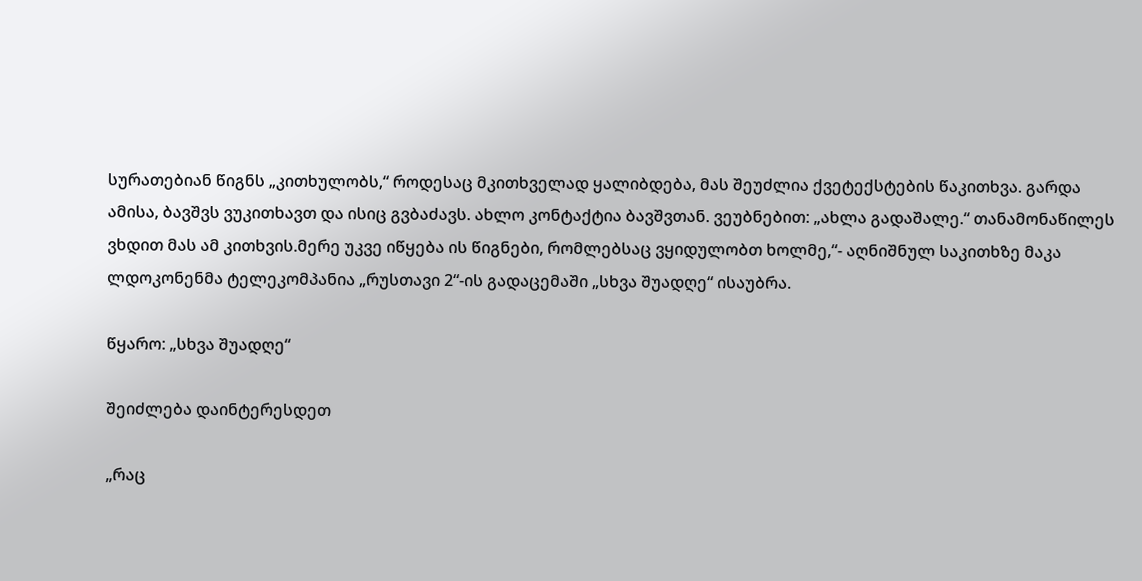სურათებიან წიგნს „კითხულობს,“ როდესაც მკითხველად ყალიბდება, მას შეუძლია ქვეტექსტების წაკითხვა. გარდა ამისა, ბავშვს ვუკითხავთ და ისიც გვბაძავს. ახლო კონტაქტია ბავშვთან. ვეუბნებით: „ახლა გადაშალე.“ თანამონაწილეს ვხდით მას ამ კითხვის.მერე უკვე იწყება ის წიგნები, რომლებსაც ვყიდულობთ ხოლმე,“- აღნიშნულ საკითხზე მაკა ლდოკონენმა ტელეკომპანია „რუსთავი 2“-ის გადაცემაში „სხვა შუადღე“ ისაუბრა.

წყარო: „სხვა შუადღე“

შეიძლება დაინტერესდეთ

„რაც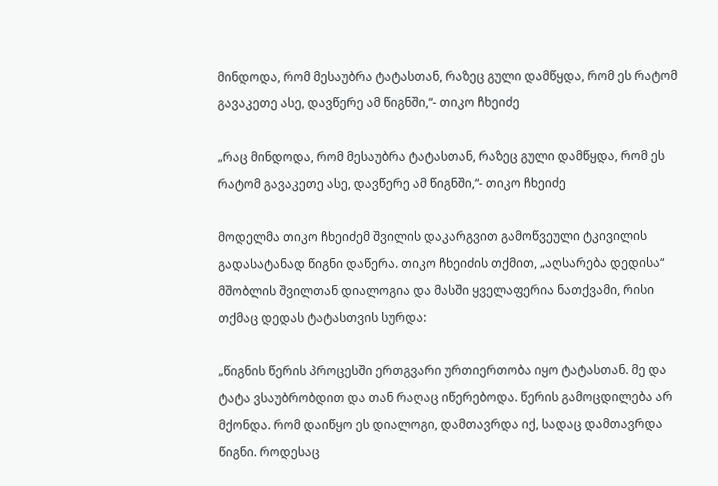მინდოდა, რომ მესაუბრა ტატასთან, რაზეც გული დამწყდა, რომ ეს რატომ გავაკეთე ასე, დავწერე ამ წიგნში,“- თიკო ჩხეიძე

„რაც მინდოდა, რომ მესაუბრა ტატასთან, რაზეც გული დამწყდა, რომ ეს რატომ გავაკეთე ასე, დავწერე ამ წიგნში,“- თიკო ჩხეიძე

მოდელმა თიკო ჩხეიძემ შვილის დაკარგვით გამოწვეული ტკივილის გადასატანად წიგნი დაწერა. თიკო ჩხეიძის თქმით, „აღსარება დედისა“ მშობლის შვილთან დიალოგია და მასში ყველაფერია ნათქვამი, რისი თქმაც დედას ტატასთვის სურდა:

„წიგნის წერის პროცესში ერთგვარი ურთიერთობა იყო ტატასთან. მე და ტატა ვსაუბრობდით და თან რაღაც იწერებოდა. წერის გამოცდილება არ მქონდა. რომ დაიწყო ეს დიალოგი, დამთავრდა იქ, სადაც დამთავრდა წიგნი. როდესაც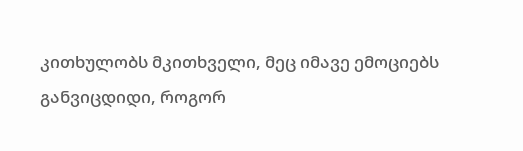კითხულობს მკითხველი, მეც იმავე ემოციებს განვიცდიდი, როგორ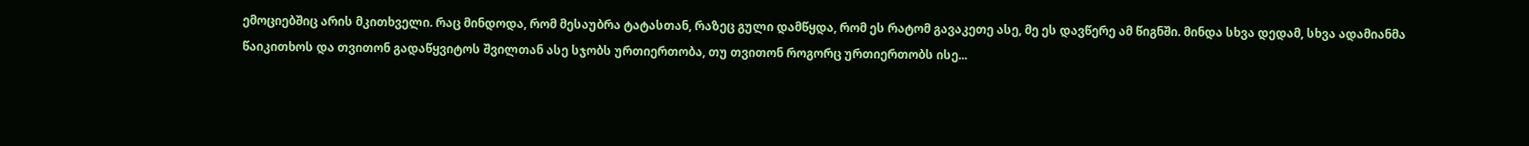ემოციებშიც არის მკითხველი. რაც მინდოდა, რომ მესაუბრა ტატასთან, რაზეც გული დამწყდა, რომ ეს რატომ გავაკეთე ასე, მე ეს დავწერე ამ წიგნში. მინდა სხვა დედამ, სხვა ადამიანმა წაიკითხოს და თვითონ გადაწყვიტოს შვილთან ასე სჯობს ურთიერთობა, თუ თვითონ როგორც ურთიერთობს ისე...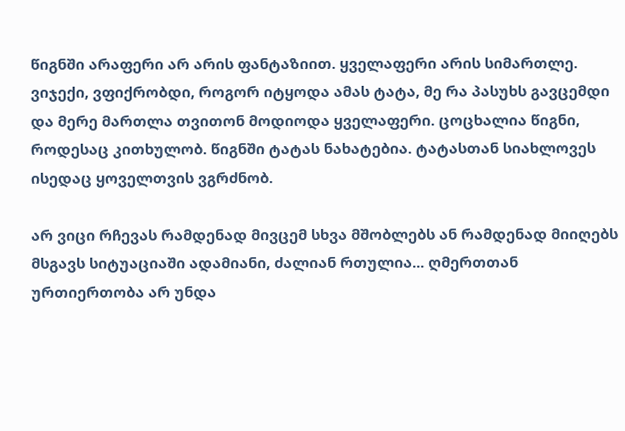წიგნში არაფერი არ არის ფანტაზიით. ყველაფერი არის სიმართლე. ვიჯექი, ვფიქრობდი, როგორ იტყოდა ამას ტატა, მე რა პასუხს გავცემდი და მერე მართლა თვითონ მოდიოდა ყველაფერი. ცოცხალია წიგნი, როდესაც კითხულობ. წიგნში ტატას ნახატებია. ტატასთან სიახლოვეს ისედაც ყოველთვის ვგრძნობ.

არ ვიცი რჩევას რამდენად მივცემ სხვა მშობლებს ან რამდენად მიიღებს მსგავს სიტუაციაში ადამიანი, ძალიან რთულია... ღმერთთან ურთიერთობა არ უნდა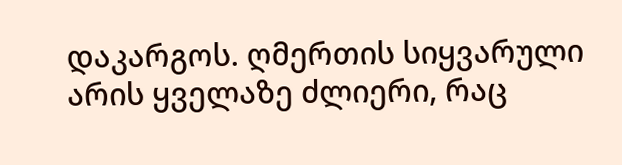დაკარგოს. ღმერთის სიყვარული არის ყველაზე ძლიერი, რაც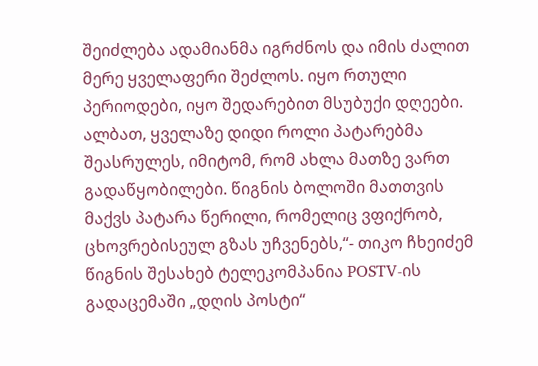შეიძლება ადამიანმა იგრძნოს და იმის ძალით მერე ყველაფერი შეძლოს. იყო რთული პერიოდები, იყო შედარებით მსუბუქი დღეები. ალბათ, ყველაზე დიდი როლი პატარებმა შეასრულეს, იმიტომ, რომ ახლა მათზე ვართ გადაწყობილები. წიგნის ბოლოში მათთვის მაქვს პატარა წერილი, რომელიც ვფიქრობ, ცხოვრებისეულ გზას უჩვენებს,“- თიკო ჩხეიძემ წიგნის შესახებ ტელეკომპანია POSTV-ის გადაცემაში „დღის პოსტი“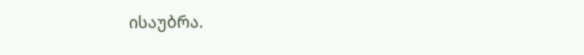ისაუბრა.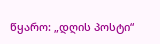წყარო: „დღის პოსტი“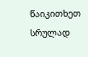წაიკითხეთ სრულად